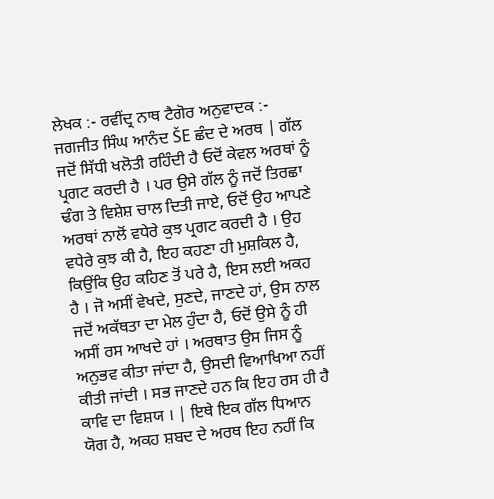ਲੇਖਕ :- ਰਵੀਂਦ੍ਰ ਨਾਥ ਟੈਗੋਰ ਅਨੁਵਾਦਕ :- ਜਗਜੀਤ ਸਿੰਘ ਆਨੰਦ ŠE ਛੰਦ ਦੇ ਅਰਥ | ਗੱਲ ਜਦੋਂ ਸਿੱਧੀ ਖਲੋਤੀ ਰਹਿੰਦੀ ਹੈ ਓਦੋਂ ਕੇਵਲ ਅਰਥਾਂ ਨੂੰ ਪ੍ਰਗਟ ਕਰਦੀ ਹੈ । ਪਰ ਉਸੇ ਗੱਲ ਨੂੰ ਜਦੋਂ ਤਿਰਛਾ ਢੰਗ ਤੇ ਵਿਸ਼ੇਸ਼ ਚਾਲ ਦਿਤੀ ਜਾਏ, ਓਦੋਂ ਉਹ ਆਪਣੇ ਅਰਥਾਂ ਨਾਲੋਂ ਵਧੇਰੇ ਕੁਝ ਪ੍ਰਗਟ ਕਰਦੀ ਹੈ । ਉਹ ਵਧੇਰੇ ਕੁਝ ਕੀ ਹੈ, ਇਹ ਕਹਣਾ ਹੀ ਮੁਸ਼ਕਿਲ ਹੈ, ਕਿਉਂਕਿ ਉਹ ਕਹਿਣ ਤੋਂ ਪਰੇ ਹੈ, ਇਸ ਲਈ ਅਕਹ ਹੈ । ਜੋ ਅਸੀਂ ਵੇਖਦੇ, ਸੁਣਦੇ, ਜਾਣਦੇ ਹਾਂ, ਉਸ ਨਾਲ ਜਦੋਂ ਅਕੱਥਤਾ ਦਾ ਮੇਲ ਹੁੰਦਾ ਹੈ, ਓਦੋਂ ਉਸੇ ਨੂੰ ਹੀ ਅਸੀਂ ਰਸ ਆਖਦੇ ਹਾਂ । ਅਰਥਾਤ ਉਸ ਜਿਸ ਨੂੰ ਅਨੁਭਵ ਕੀਤਾ ਜਾਂਦਾ ਹੈ, ਉਸਦੀ ਵਿਆਖਿਆ ਨਹੀਂ ਕੀਤੀ ਜਾਂਦੀ । ਸਭ ਜਾਣਦੇ ਹਨ ਕਿ ਇਹ ਰਸ ਹੀ ਹੈ ਕਾਵਿ ਦਾ ਵਿਸ਼ਯ । | ਇਥੇ ਇਕ ਗੱਲ ਧਿਆਨ ਯੋਗ ਹੈ, ਅਕਹ ਸ਼ਬਦ ਦੇ ਅਰਥ ਇਹ ਨਹੀਂ ਕਿ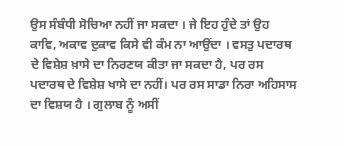ਉਸ ਸੰਬੰਧੀ ਸੋਚਿਆ ਨਹੀਂ ਜਾ ਸਕਦਾ । ਜੇ ਇਹ ਹੁੰਦੇ ਤਾਂ ਉਹ ਕਾਵਿ, ਅਕਾਵ ਦੁਕਾਵ ਕਿਸੇ ਵੀ ਕੰਮ ਨਾ ਆਉਂਦਾ । ਵਸਤੁ ਪਦਾਰਥ ਦੇ ਵਿਸ਼ੇਸ਼ ਖ਼ਾਸੇ ਦਾ ਨਿਰਣਯ ਕੀਤਾ ਜਾ ਸਕਦਾ ਹੈ, ਪਰ ਰਸ ਪਦਾਰਥ ਦੇ ਵਿਸ਼ੇਸ਼ ਖਾਸੇ ਦਾ ਨਹੀਂ। ਪਰ ਰਸ ਸਾਡਾ ਨਿਰਾ ਅਹਿਸਾਸ ਦਾ ਵਿਸ਼ਯ ਹੈ । ਗੁਲਾਬ ਨੂੰ ਅਸੀਂ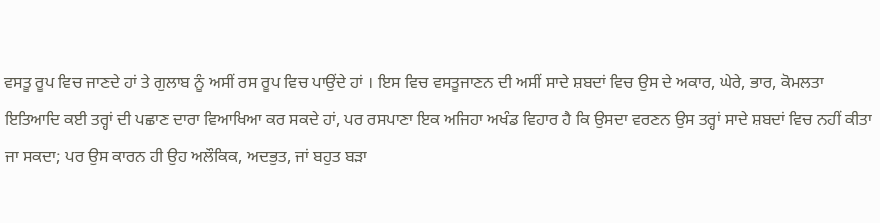ਵਸਤੂ ਰੂਪ ਵਿਚ ਜਾਣਦੇ ਹਾਂ ਤੇ ਗੁਲਾਬ ਨੂੰ ਅਸੀਂ ਰਸ ਰੂਪ ਵਿਚ ਪਾਉਂਦੇ ਹਾਂ । ਇਸ ਵਿਚ ਵਸਤੂਜਾਣਨ ਦੀ ਅਸੀਂ ਸਾਦੇ ਸ਼ਬਦਾਂ ਵਿਚ ਉਸ ਦੇ ਅਕਾਰ, ਘੇਰੇ, ਭਾਰ, ਕੋਮਲਤਾ ਇਤਿਆਦਿ ਕਈ ਤਰ੍ਹਾਂ ਦੀ ਪਛਾਣ ਦਾਰਾ ਵਿਆਖਿਆ ਕਰ ਸਕਦੇ ਹਾਂ, ਪਰ ਰਸਪਾਣਾ ਇਕ ਅਜਿਹਾ ਅਖੰਡ ਵਿਹਾਰ ਹੈ ਕਿ ਉਸਦਾ ਵਰਣਨ ਉਸ ਤਰ੍ਹਾਂ ਸਾਦੇ ਸ਼ਬਦਾਂ ਵਿਚ ਨਹੀਂ ਕੀਤਾ ਜਾ ਸਕਦਾ; ਪਰ ਉਸ ਕਾਰਨ ਹੀ ਉਹ ਅਲੌਕਿਕ, ਅਦਭੁਤ, ਜਾਂ ਬਹੁਤ ਬੜਾ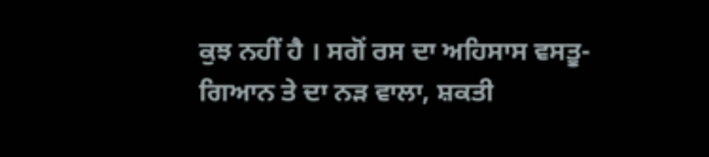ਕੁਝ ਨਹੀਂ ਹੈ । ਸਗੋਂ ਰਸ ਦਾ ਅਹਿਸਾਸ ਵਸਤੂ-ਗਿਆਨ ਤੇ ਦਾ ਨੜ ਵਾਲਾ, ਸ਼ਕਤੀ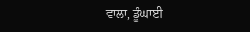ਵਾਲਾ, ਡੂੰਘਾਈ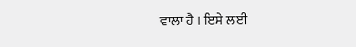ਵਾਲਾ ਹੈ । ਇਸੇ ਲਈ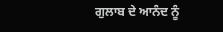ਗੁਲਾਬ ਦੇ ਆਨੰਦ ਨੂੰ